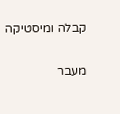קבלה ומיסטיקה

מעבר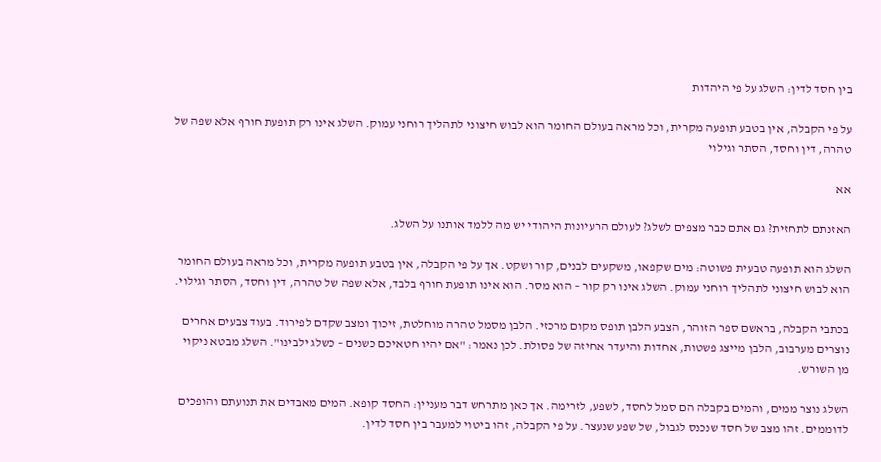בין חסד לדין: השלג על פי היהדות

על פי הקבלה, אין בטבע תופעה מקרית, וכל מראה בעולם החומר הוא לבוש חיצוני לתהליך רוחני עמוק. השלג אינו רק תופעת חורף אלא שפה של טהרה, דין וחסד, הסתר וגילוי

אא

האזנתם לתחזית? גם אתם כבר מצפים לשלג? לעולם הרעיונות היהודי יש מה ללמד אותנו על השלג.

השלג הוא תופעה טבעית פשוטה: מים שקפאו, משקעים לבנים, קור ושקט. אך על פי הקבלה, אין בטבע תופעה מקרית, וכל מראה בעולם החומר הוא לבוש חיצוני לתהליך רוחני עמוק. השלג אינו רק קור – הוא מסר. הוא אינו תופעת חורף בלבד, אלא שפה של טהרה, דין וחסד, הסתר וגילוי.

בכתבי הקבלה, בראשם ספר הזוהר, הצבע הלבן תופס מקום מרכזי. הלבן מסמל טהרה מוחלטת, זיכוך ומצב שקדם לפירוד. בעוד צבעים אחרים נוצרים מערבוב, הלבן מייצג פשטות, אחדות והיעדר אחיזה של פסולת. לכן נאמר: "אם יהיו חטאיכם כשנים – כשלג ילבינו". השלג מבטא ניקוי מן השורש.

השלג נוצר ממים, והמים בקבלה הם סמל לחסד, לשפע, לזרימה. אך כאן מתרחש דבר מעניין: החסד קופא. המים מאבדים את תנועתם והופכים לדוממים. זהו מצב של חסד שנכנס לגבול, של שפע שנעצר. על פי הקבלה, זהו ביטוי למעבר בין חסד לדין.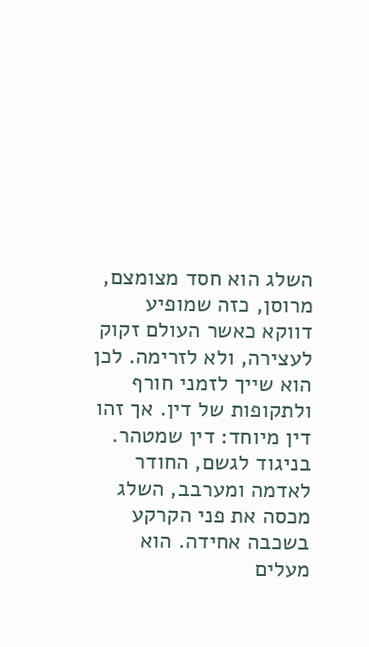השלג הוא חסד מצומצם, מרוסן, כזה שמופיע דווקא כאשר העולם זקוק לעצירה, ולא לזרימה. לכן הוא שייך לזמני חורף ולתקופות של דין. אך זהו דין מיוחד: דין שמטהר. בניגוד לגשם, החודר לאדמה ומערבב, השלג מכסה את פני הקרקע בשכבה אחידה. הוא מעלים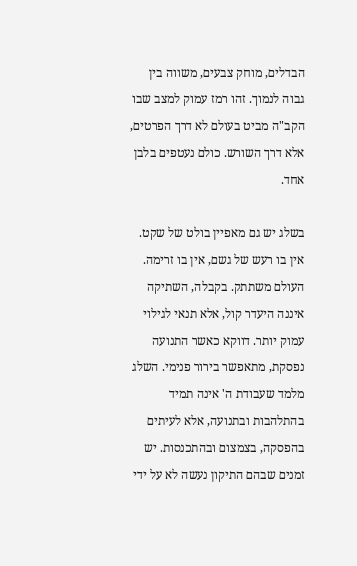הבדלים, מוחק צבעים, משווה בין גבוה לנמוך. זהו רמז עמוק למצב שבו הקב"ה מביט בעולם לא דרך הפרטים, אלא דרך השורש. כולם נעטפים בלבן אחד.

בשלג יש גם מאפיין בולט של שקט. אין בו רעש של גשם, אין בו זרימה. העולם משתתק. בקבלה, השתיקה איננה היעדר קול, אלא תנאי לגילוי עמוק יותר. דווקא כאשר התנועה נפסקת, מתאפשר בירור פנימי. השלג מלמד שעבודת ה' אינה תמיד בהתלהבות ובתנועה, אלא לעיתים בהפסקה, בצמצום ובהתכנסות. יש זמנים שבהם התיקון נעשה לא על ידי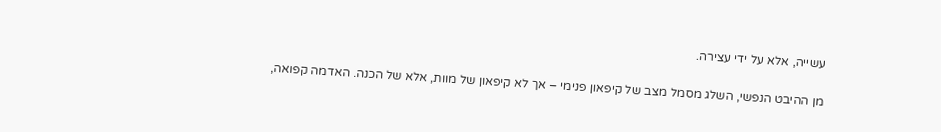עשייה, אלא על ידי עצירה.

מן ההיבט הנפשי, השלג מסמל מצב של קיפאון פנימי – אך לא קיפאון של מוות, אלא של הכנה. האדמה קפואה,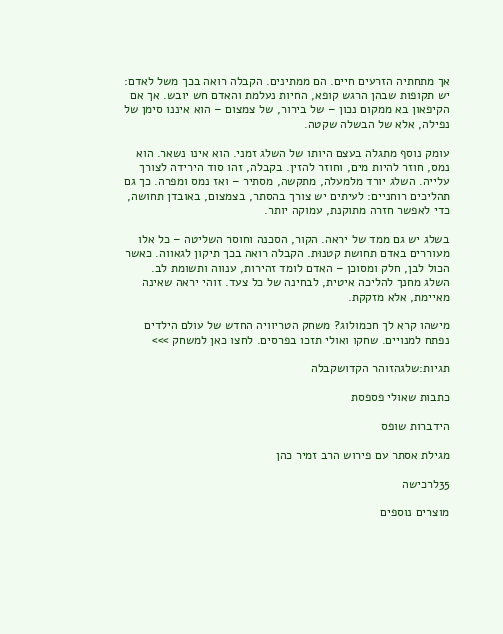אך מתחתיה הזרעים חיים. הם ממתינים. הקבלה רואה בכך משל לאדם: יש תקופות שבהן הרגש קופא, החיות נעלמת והאדם חש יובש. אך אם הקיפאון בא ממקום נכון – של בירור, של צמצום – הוא איננו סימן של נפילה, אלא של הבשלה שקטה.

עומק נוסף מתגלה בעצם היותו של השלג זמני. הוא אינו נשאר. הוא נמס, חוזר להיות מים, וחוזר להזין. בקבלה, זהו סוד הירידה לצורך עלייה. השלג יורד מלמעלה, מתקשה, מסתיר – ואז נמס ומפרה. כך גם תהליכים רוחניים: לעיתים יש צורך בהסתר, בצמצום, באובדן תחושה, כדי לאפשר חזרה מתוקנת, עמוקה יותר.

בשלג יש גם ממד של יראה. הקור, הסכנה וחוסר השליטה – כל אלו מעוררים באדם תחושת קטנוּת. הקבלה רואה בכך תיקון לגאווה. כאשר הכול לבן, חלק ומסוכן – האדם לומד זהירות, ענווה ותשומת לב. השלג מחנך להליכה איטית, לבחינה של כל צעד. זוהי יראה שאינה מאיימת, אלא מזקקת.

מישהו קרא לך חכמולוג? משחק הטריוויה החדש של עולם הילדים נפתח למנויים. שחקו ואולי תזכו בפרסים. לחצו כאן למשחק >>>

תגיות:שלגהזוהר הקדושקבלה

כתבות שאולי פספסת

הידברות שופס

מגילת אסתר עם פירוש הרב זמיר כהן

35לרכישה

מוצרים נוספים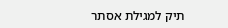תיק למגילת אסתר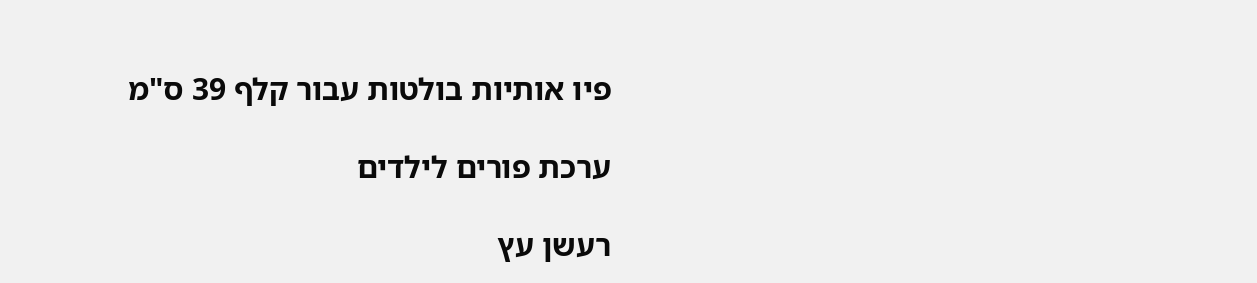פיו אותיות בולטות עבור קלף 39 ס"מ

ערכת פורים לילדים

רעשן עץ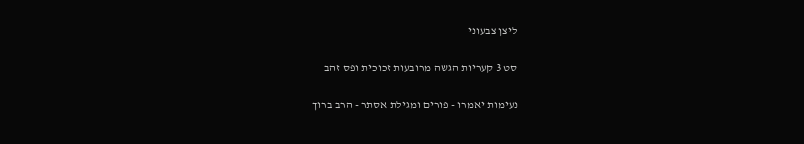ליצן צבעוני

סט 3 קעריות הגשה מרובעות זכוכית ופס זהב

נעימות יאמרו - פורים ומגילת אסתר - הרב ברוך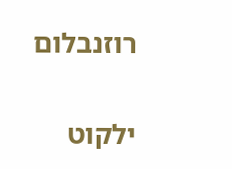רוזנבלום

ילקוט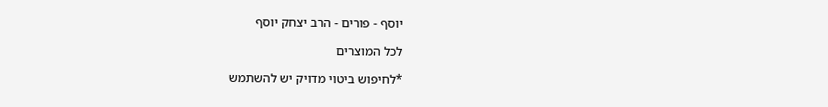יוסף - פורים - הרב יצחק יוסף

לכל המוצרים

*לחיפוש ביטוי מדויק יש להשתמש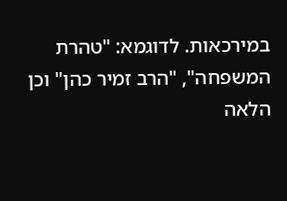במירכאות. לדוגמא: "טהרת המשפחה", "הרב זמיר כהן" וכן הלאה